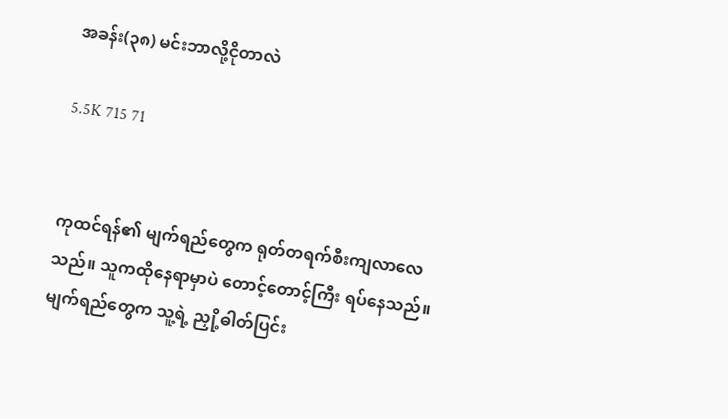အခန်း(၃၈) မင်းဘာလို့ငိုတာလဲ

5.5K 715 71


ကုထင်ရန်၏ မျက်ရည်တွေက ရုတ်တရက်စီးကျလာလေသည်။ သူကထိုနေရာမှာပဲ တောင့်တောင့်ကြီး ရပ်နေသည်။ မျက်ရည်တွေက သူ့ရဲ့ ညှို့ဓါတ်ပြင်း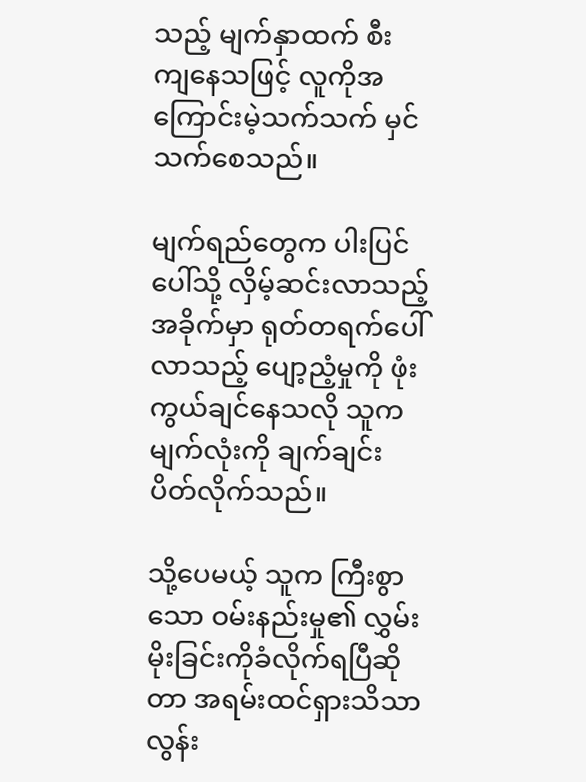သည့် မျက်နှာထက် စီးကျ‌နေသဖြင့် လူကိုအကြောင်းမဲ့သက်သက် မှင်သက်စေသည်။

မျက်ရည်တွေက ပါးပြင်ပေါ်သို့ လှိမ့်ဆင်းလာသည့်အခိုက်မှာ ရုတ်တရက်ပေါ်လာသည့် ပျော့ညံ့မှုကို ဖုံးကွယ်ချင်နေသလို သူက မျက်လုံးကို ချက်ချင်း ပိတ်လိုက်သည်။

သို့ပေမယ့် သူက ကြီးစွာသော ဝမ်းနည်းမှု‌၏ လွှမ်းမိုးခြင်းကိုခံလိုက်ရပြီဆိုတာ အရမ်းထင်ရှားသိသာလွန်း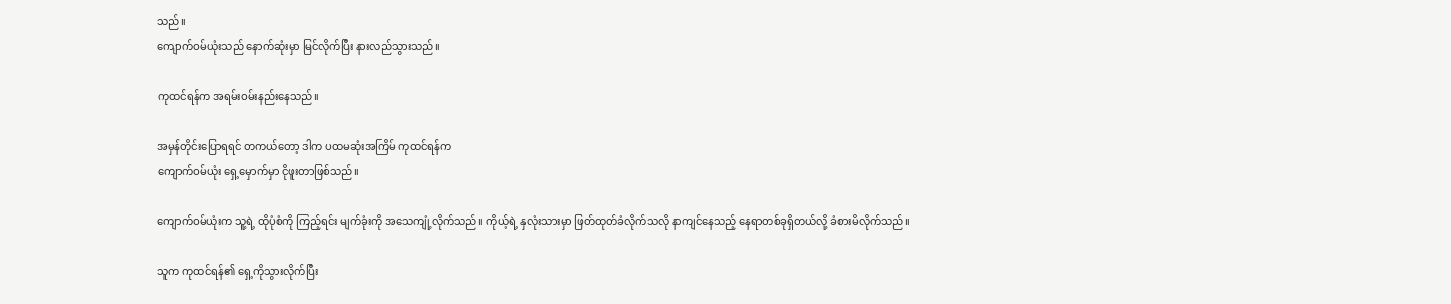သည်။
ကျောက်ဝမ်ယုံးသည် နောက်ဆုံးမှာ မြင်လိုက်ပြီး နားလည်သွားသည်။

ကုထင်ရန်က အရမ်းဝမ်းနည်းနေသည်။

အမှန်တိုင်းပြောရရင် တကယ်တော့ ဒါက ပထမဆုံးအကြိမ် ကုထင်ရန်က
ကျောက်ဝမ်ယုံး‌ ရှေ့မှောက်မှာ ငိုဖူးတာဖြစ်သည်။

ကျောက်ဝမ်ယုံးက သူ့ရဲ့ ထိုပုံစံကို ကြည့်ရင်း မျက်ခုံးကို အသေကျုံ့လိုက်သည်။ ကိုယ့်ရဲ့ နှလုံးသားမှာ ဖြတ်ထုတ်ခံလိုက်သလို နာကျင်နေသည့် နေရာတစ်ခုရှိတယ်လို့ ခံစားမိလိုက်သည်။

သူက ကုထင်ရန်၏ ရှေ့ကိုသွားလိုက်ပြီး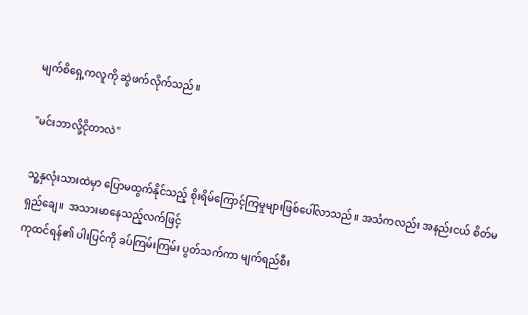မျက်စိရှေ့ကလူကို ဆွဲဖက်လိုက်သည်။

"မင်းဘာလို့ငိုတာလဲ"

သူ့နှလုံးသားထဲမှာ ပြောမထွက်နိုင်သည့် စိုးရိမ်ကြောင့်ကြမှုများဖြစ်ပေါ်လာသည်။ အသံကလည်း အနည်းငယ် စိတ်မရှည်ချေ။  အသားမာနေသည့်လက်ဖြင့်
ကုထင်ရန်၏ ပါးပြင်ကို ခပ်ကြမ်းကြမ်း ပွတ်သက်ကာ မျက်ရည်စီး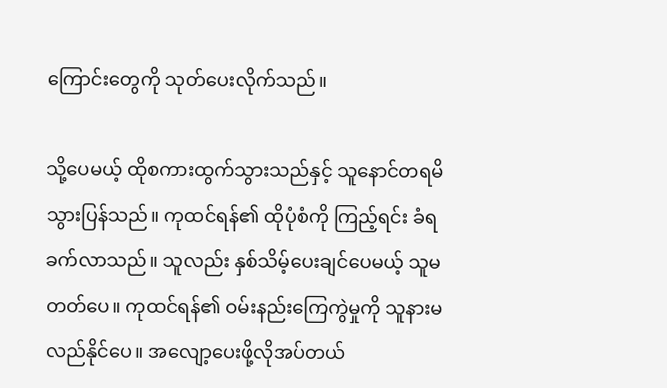ကြောင်းတွေကို သုတ်ပေးလိုက်သည်။

သို့ပေမယ့် ထိုစကားထွက်သွားသည်နှင့် သူနောင်တရမိသွားပြန်သည်။ ကုထင်ရန်၏ ထိုပုံစံကို ကြည့်ရင်း ခံရခက်လာသည်။ သူလည်း နှစ်သိမ့်ပေးချင်ပေမယ့် သူမတတ်ပေ။ ကုထင်ရန်၏ ဝမ်းနည်းကြေကွဲမှုကို သူနားမလည်နိုင်ပေ။ အလျော့ပေးဖို့လိုအပ်တယ်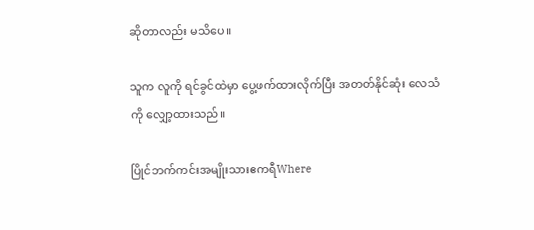ဆိုတာလည်း မသိပေ။

သူက လူကို ရင်ခွင်ထဲမှာ ပွေ့ဖက်ထားလိုက်ပြီး အတတ်နိုင်ဆုံး လေသံကို လျှော့ထားသည်။

ပြိုင်ဘက်ကင်းအမျိုးသားဧကရီWhere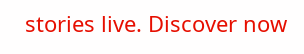stories live. Discover now